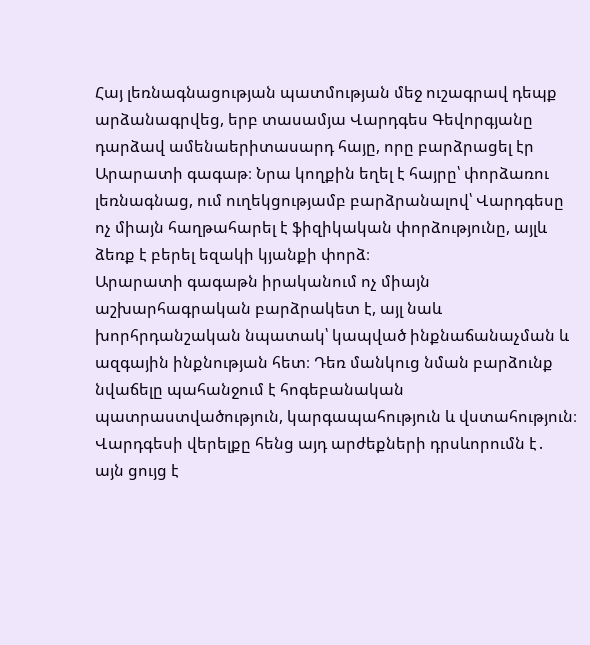Հայ լեռնագնացության պատմության մեջ ուշագրավ դեպք արձանագրվեց, երբ տասամյա Վարդգես Գեվորգյանը դարձավ ամենաերիտասարդ հայը, որը բարձրացել էր Արարատի գագաթ։ Նրա կողքին եղել է հայրը՝ փորձառու լեռնագնաց, ում ուղեկցությամբ բարձրանալով՝ Վարդգեսը ոչ միայն հաղթահարել է ֆիզիկական փորձությունը, այլև ձեռք է բերել եզակի կյանքի փորձ։
Արարատի գագաթն իրականում ոչ միայն աշխարհագրական բարձրակետ է, այլ նաև խորհրդանշական նպատակ՝ կապված ինքնաճանաչման և ազգային ինքնության հետ։ Դեռ մանկուց նման բարձունք նվաճելը պահանջում է հոգեբանական պատրաստվածություն, կարգապահություն և վստահություն։ Վարդգեսի վերելքը հենց այդ արժեքների դրսևորումն է․ այն ցույց է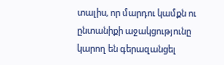տալիս, որ մարդու կամքն ու ընտանիքի աջակցությունը կարող են գերազանցել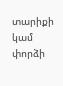տարիքի կամ փորձի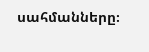սահմանները։